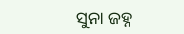ସୁନା ଜହ୍ନ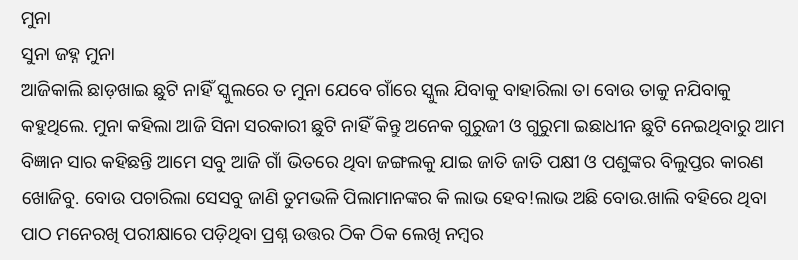ମୁନା
ସୁନା ଜହ୍ନ ମୁନା
ଆଜିକାଲି ଛାଡ଼ଖାଇ ଛୁଟି ନାହିଁ ସ୍କୁଲରେ ତ ମୁନା ଯେବେ ଗାଁରେ ସ୍କୁଲ ଯିବାକୁ ବାହାରିଲା ତା ବୋଉ ତାକୁ ନଯିବାକୁ କହୁଥିଲେ. ମୁନା କହିଲା ଆଜି ସିନା ସରକାରୀ ଛୁଟି ନାହିଁ କିନ୍ତୁ ଅନେକ ଗୁରୁଜୀ ଓ ଗୁରୁମା ଇଛାଧୀନ ଛୁଟି ନେଇଥିବାରୁ ଆମ ବିଜ୍ଞାନ ସାର କହିଛନ୍ତି ଆମେ ସବୁ ଆଜି ଗାଁ ଭିତରେ ଥିବା ଜଙ୍ଗଲକୁ ଯାଇ ଜାତି ଜାତି ପକ୍ଷୀ ଓ ପଶୁଙ୍କର ବିଲୁପ୍ତର କାରଣ ଖୋଜିବୁ. ବୋଉ ପଚାରିଲା ସେସବୁ ଜାଣି ତୁମଭଳି ପିଲାମାନଙ୍କର କି ଲାଭ ହେବ!ଲାଭ ଅଛି ବୋଉ.ଖାଲି ବହିରେ ଥିବା ପାଠ ମନେରଖି ପରୀକ୍ଷାରେ ପଡ଼ିଥିବା ପ୍ରଶ୍ନ ଉତ୍ତର ଠିକ ଠିକ ଲେଖି ନମ୍ବର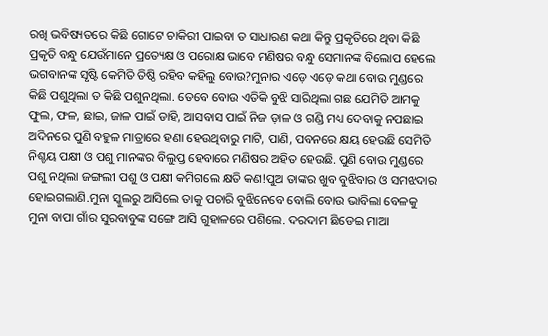ରଖି ଭବିଷ୍ୟତରେ କିଛି ଗୋଟେ ଚାକିରୀ ପାଇବା ତ ସାଧାରଣ କଥା କିନ୍ତୁ ପ୍ରକୃତିରେ ଥିବା କିଛି ପ୍ରକୃତି ବନ୍ଧୁ ଯେଉଁମାନେ ପ୍ରତ୍ୟେକ୍ଷ ଓ ପରୋକ୍ଷ ଭାବେ ମଣିଷର ବନ୍ଧୁ ସେମାନଙ୍କ ବିଲୋପ ହେଲେ ଭଗବାନଙ୍କ ସୃଷ୍ଟି କେମିତି ତିଷ୍ଠି ରହିବ କହିଲୁ ବୋଉ?ମୁନାର ଏଡ଼େ ଏଡ଼େ କଥା ବୋଉ ମୁଣ୍ଡରେ କିଛି ପଶୁଥିଲା ତ କିଛି ପଶୁନଥିଲା. ତେବେ ବୋଉ ଏତିକି ବୁଝି ସାରିଥିଲା ଗଛ ଯେମିତି ଆମକୁ ଫୁଲ, ଫଳ, ଛାଇ, ଜାଳ ପାଇଁ ଡାହି, ଆସବାସ ପାଇଁ ନିଜ ଡ଼ାଳ ଓ ଗଣ୍ଡି ମଧ୍ୟ ଦେବାକୁ ନପଛାଇ ଅଦିନରେ ପୁଣି ବହୁଳ ମାତ୍ରାରେ ହଣା ହେଉଥିବାରୁ ମାଟି, ପାଣି, ପବନରେ କ୍ଷୟ ହେଉଛି ସେମିତି ନିଶ୍ଚୟ ପକ୍ଷୀ ଓ ପଶୁ ମାନଙ୍କର ବିଲୁପ୍ତ ହେବାରେ ମଣିଷର ଅହିତ ହେଉଛି. ପୁଣି ବୋଉ ମୁଣ୍ଡରେ ପଶୁ ନଥିଲା ଜଙ୍ଗଲୀ ପଶୁ ଓ ପକ୍ଷୀ କମିଗଲେ କ୍ଷତି କଣ!ପୁଅ ତାଙ୍କର ଖୁବ ବୁଝିବାର ଓ ସମଝଦାର ହୋଇଗଲାଣି.ମୁନା ସ୍କୁଲରୁ ଆସିଲେ ତାକୁ ପଚାରି ବୁଝିନେବେ ବୋଲି ବୋଉ ଭାବିଲା ବେଳକୁ ମୁନା ବାପା ଗାଁର ସୁରବାବୁଙ୍କ ସଙ୍ଗେ ଆସି ଗୁହାଳରେ ପଶିଲେ. ଦରଦାମ ଛିଡେଇ ମାଆ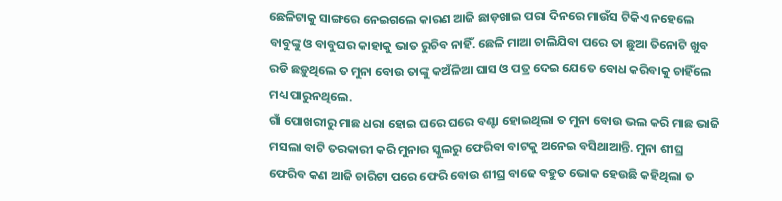ଛେଳିଟାକୁ ସାଙ୍ଗରେ ନେଇଗଲେ କାରଣ ଆଜି ଛାଡ଼ଖାଇ ପରା ଦିନରେ ମାଉଁସ ଟିକିଏ ନହେଲେ ବାବୁଙ୍କୁ ଓ ବାବୁଘର କାହାକୁ ଭାତ ରୁଚିବ ନାହିଁ. ଛେଳି ମାଆ ଚାଲିଯିବା ପରେ ତା ଛୁଆ ତିନୋଟି ଖୁବ ରଡି ଛଡ଼ୁଥିଲେ ତ ମୁନା ବୋଉ ତାଙ୍କୁ କଅଁଳିଆ ଘାସ ଓ ପତ୍ର ଦେଇ ଯେତେ ବୋଧ କରିବାକୁ ଚାହିଁଲେ ମଧ୍ୟ ପାରୁନଥିଲେ.
ଗାଁ ପୋଖରୀରୁ ମାଛ ଧରା ହୋଇ ଘରେ ଘରେ ବଣ୍ଟା ହୋଇଥିଲା ତ ମୁନା ବୋଉ ଭଲ କରି ମାଛ ଭାଜି ମସଲା ବାଟି ତରକାରୀ କରି ମୁନାର ସ୍କୁଲରୁ ଫେରିବା ବାଟକୁ ଅନେଇ ବସିଥାଆନ୍ତି. ମୁନା ଶୀଘ୍ର ଫେରିବ କଣ ଆଜି ଚାରିଟା ପରେ ଫେରି ବୋଉ ଶୀଘ୍ର ବାଢେ ବହୁତ ଭୋକ ହେଉଛି କହିଥିଲା ତ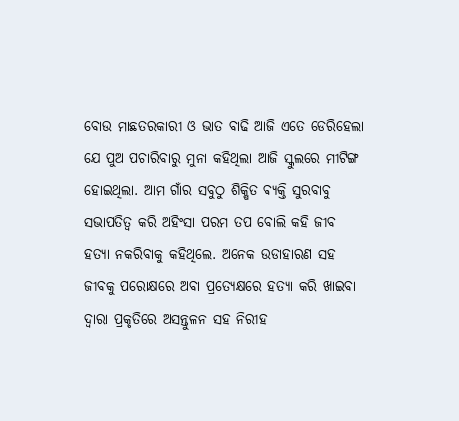ବୋଉ ମାଛତରକାରୀ ଓ ଭାତ ବାଢି ଆଜି ଏତେ ଡେରିହେଲା ଯେ ପୁଅ ପଚାରିବାରୁ ମୁନା କହିଥିଲା ଆଜି ସ୍କୁଲରେ ମୀଟିଙ୍ଗ ହୋଇଥିଲା. ଆମ ଗାଁର ସବୁଠୁ ଶିକ୍ଷିତ ଵ୍ୟକ୍ତି ସୁରବାବୁ ସଭାପତିତ୍ୱ କରି ଅହିଂସା ପରମ ତପ ବୋଲି କହି ଜୀବ ହତ୍ୟା ନକରିବାକୁ କହିଥିଲେ. ଅନେକ ଉଡାହାରଣ ସହ ଜୀବକୁ ପରୋକ୍ଷରେ ଅବା ପ୍ରତ୍ୟେକ୍ଷରେ ହତ୍ୟା କରି ଖାଇବା ଦ୍ୱାରା ପ୍ରକୃତିରେ ଅସନ୍ତୁଳନ ସହ ନିରୀହ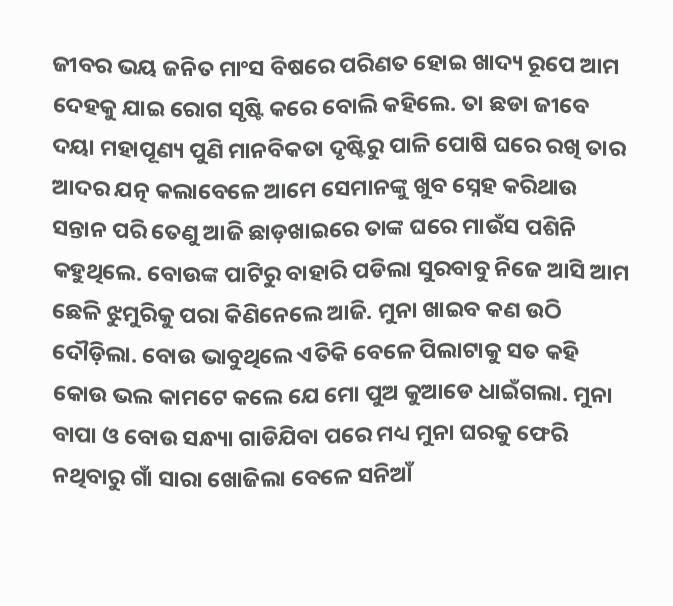ଜୀବର ଭୟ ଜନିତ ମାଂସ ବିଷରେ ପରିଣତ ହୋଇ ଖାଦ୍ୟ ରୂପେ ଆମ ଦେହକୁ ଯାଇ ରୋଗ ସୃଷ୍ଟି କରେ ବୋଲି କହିଲେ. ତା ଛଡା ଜୀବେ ଦୟା ମହାପୂଣ୍ୟ ପୁଣି ମାନବିକତା ଦୃଷ୍ଟିରୁ ପାଳି ପୋଷି ଘରେ ରଖି ତାର ଆଦର ଯତ୍ନ କଲାବେଳେ ଆମେ ସେମାନଙ୍କୁ ଖୁବ ସ୍ନେହ କରିଥାଉ ସନ୍ତାନ ପରି ତେଣୁ ଆଜି ଛାଡ଼ଖାଇରେ ତାଙ୍କ ଘରେ ମାଉଁସ ପଶିନି କହୁଥିଲେ. ବୋଉଙ୍କ ପାଟିରୁ ବାହାରି ପଡିଲା ସୁରବାବୁ ନିଜେ ଆସି ଆମ ଛେଳି ଝୁମୁରିକୁ ପରା କିଣିନେଲେ ଆଜି. ମୁନା ଖାଇବ କଣ ଉଠି ଦୌଡ଼ିଲା. ବୋଉ ଭାବୁଥିଲେ ଏତିକି ବେଳେ ପିଲାଟାକୁ ସତ କହି କୋଉ ଭଲ କାମଟେ କଲେ ଯେ ମୋ ପୁଅ କୁଆଡେ ଧାଇଁଗଲା. ମୁନା ବାପା ଓ ବୋଉ ସନ୍ଧ୍ୟା ଗାଡିଯିବା ପରେ ମଧ୍ୟ ମୁନା ଘରକୁ ଫେରି ନଥିବାରୁ ଗାଁ ସାରା ଖୋଜିଲା ବେଳେ ସନିଆଁ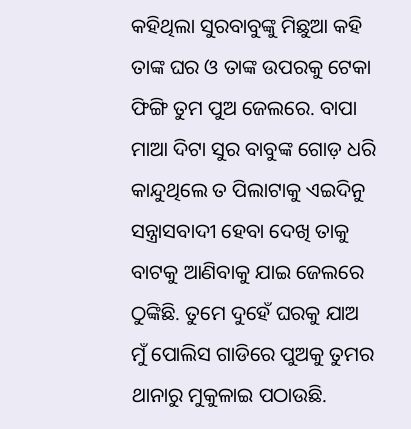କହିଥିଲା ସୁରବାବୁଙ୍କୁ ମିଛୁଆ କହି ତାଙ୍କ ଘର ଓ ତାଙ୍କ ଉପରକୁ ଟେକା ଫିଙ୍ଗି ତୁମ ପୁଅ ଜେଲରେ. ବାପା ମାଆ ଦିଟା ସୁର ବାବୁଙ୍କ ଗୋଡ଼ ଧରି କାନ୍ଦୁଥିଲେ ତ ପିଲାଟାକୁ ଏଇଦିନୁ ସନ୍ତ୍ରାସବାଦୀ ହେବା ଦେଖି ତାକୁ ବାଟକୁ ଆଣିବାକୁ ଯାଇ ଜେଲରେ ଠୁଙ୍କିଛି. ତୁମେ ଦୁହେଁ ଘରକୁ ଯାଅ ମୁଁ ପୋଲିସ ଗାଡିରେ ପୁଅକୁ ତୁମର ଥାନାରୁ ମୁକୁଳାଇ ପଠାଉଛି.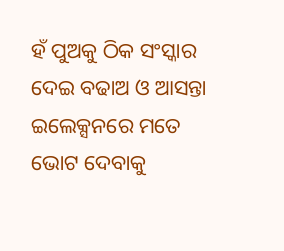ହଁ ପୁଅକୁ ଠିକ ସଂସ୍କାର ଦେଇ ବଢାଅ ଓ ଆସନ୍ତା ଇଲେକ୍ସନରେ ମତେ ଭୋଟ ଦେବାକୁ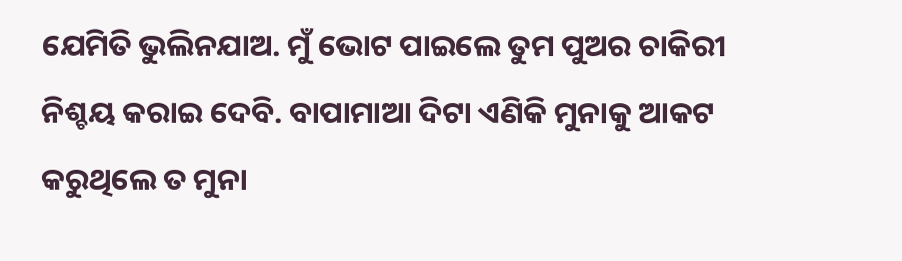ଯେମିତି ଭୁଲିନଯାଅ. ମୁଁ ଭୋଟ ପାଇଲେ ତୁମ ପୁଅର ଚାକିରୀ ନିଶ୍ଚୟ କରାଇ ଦେବି. ବାପାମାଆ ଦିଟା ଏଣିକି ମୁନାକୁ ଆକଟ କରୁଥିଲେ ତ ମୁନା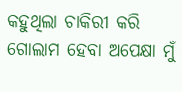କହୁଥିଲା ଚାକିରୀ କରି ଗୋଲାମ ହେବା ଅପେକ୍ଷା ମୁଁ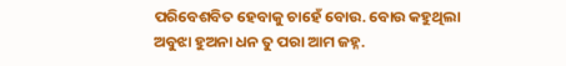ପରିବେଶବିତ ହେବାକୁ ଚାହେଁ ବୋଉ. ବୋଉ କହୁଥିଲା ଅବୁଝା ହୁଅନା ଧନ ତୁ ପରା ଆମ ଜହ୍ନ.